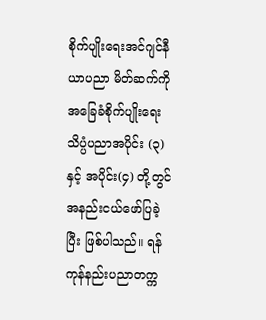စိုက်ပျိုးရေးအင်ဂျင်နီယာပညာ မိတ်ဆက်ကို အခြေခံစိုက်ပျိုးရေး သိပ္ပံပညာအပိုင်း (၃) နှင့် အပိုင်း(၄) တို့တွင် အနည်းငယ်ဖော်ပြခဲ့ပြီး ဖြစ်ပါသည်။ ရန်ကုန်နည်းပညာတက္က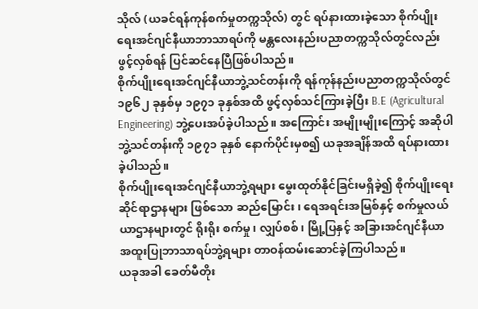သိုလ် (ယခင်ရန်ကုန်စက်မှုတက္ကသိုလ်) တွင် ရပ်နားထားခဲ့သော စိုက်ပျိုးရေးအင်ဂျင်နီယာဘာသာရပ်ကို မန္တလေးနည်းပညာတက္ကသိုလ်တွင်လည်း ဖွင့်လှစ်ရန် ပြင်ဆင်နေပြီဖြစ်ပါသည်။
စိုက်ပျိုးရေးအင်ဂျင်နီယာဘွဲ့သင်တန်းကို ရန်ကုန်နည်းပညာတက္ကသိုလ်တွင် ၁၉၆၂ ခုနှစ်မှ ၁၉၇၁ ခုနှစ်အထိ ဖွင့်လှစ်သင်ကြားခဲ့ပြီး B.E (Agricultural Engineering) ဘွဲ့ပေးအပ်ခဲ့ပါသည်။ အကြောင်း အမျိုးမျိုးကြောင့် အဆိုပါဘွဲ့သင်တန်းကို ၁၉၇၁ ခုနှစ် နောက်ပိုင်းမှစ၍ ယခုအချိန်အထိ ရပ်နားထားခဲ့ပါသည်။
စိုက်ပျိုးရေးအင်ဂျင်နီယာဘွဲ့ရများ မွေးထုတ်နိုင်ခြင်းမရှိခဲ့၍ စိုက်ပျိုးရေးဆိုင်ရာဌာနများ ဖြစ်သော ဆည်မြောင်း၊ ရေအရင်းအမြစ်နှင့် စက်မှုလယ်ယာဌာနများတွင် ရိုးရိုး စက်မှု၊ လျှပ်စစ်၊ မြို့ပြနှင့် အခြားအင်ဂျင်နီယာအထူးပြုဘာသာရပ်ဘွဲ့ရများ တာဝန်ထမ်းဆောင်ခဲ့ကြပါသည်။
ယခုအခါ ခေတ်မီတိုး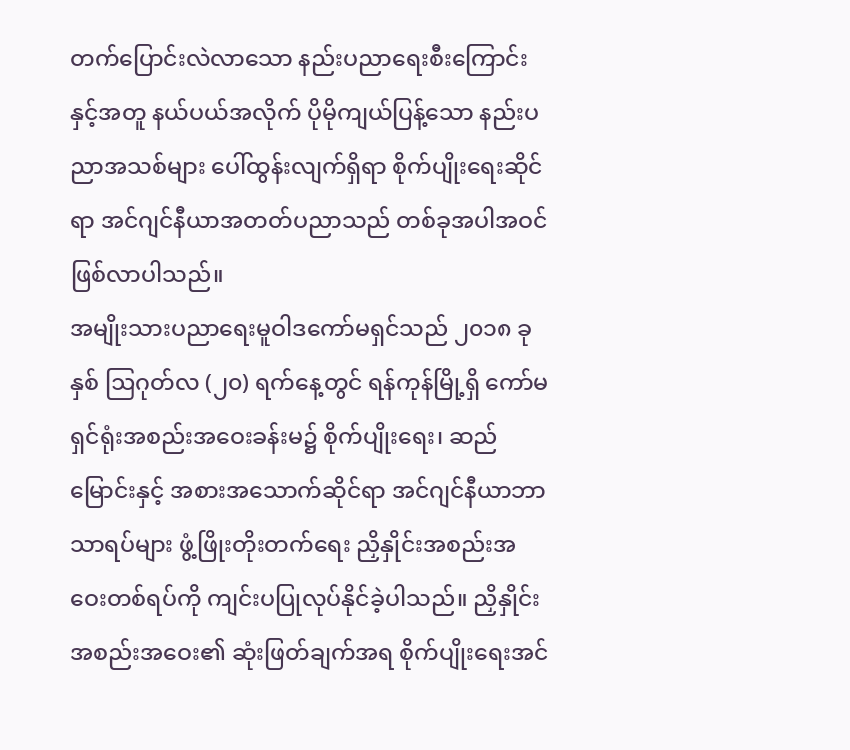တက်ပြောင်းလဲလာသော နည်းပညာရေးစီးကြောင်းနှင့်အတူ နယ်ပယ်အလိုက် ပိုမိုကျယ်ပြန့်သော နည်းပညာအသစ်များ ပေါ်ထွန်းလျက်ရှိရာ စိုက်ပျိုးရေးဆိုင်ရာ အင်ဂျင်နီယာအတတ်ပညာသည် တစ်ခုအပါအဝင် ဖြစ်လာပါသည်။
အမျိုးသားပညာရေးမူဝါဒကော်မရှင်သည် ၂၀၁၈ ခုနှစ် ဩဂုတ်လ (၂၀) ရက်နေ့တွင် ရန်ကုန်မြို့ရှိ ကော်မရှင်ရုံးအစည်းအဝေးခန်းမ၌ စိုက်ပျိုးရေး၊ ဆည်မြောင်းနှင့် အစားအသောက်ဆိုင်ရာ အင်ဂျင်နီယာဘာသာရပ်များ ဖွံ့ဖြိုးတိုးတက်ရေး ညှိနှိုင်းအစည်းအဝေးတစ်ရပ်ကို ကျင်းပပြုလုပ်နိုင်ခဲ့ပါသည်။ ညှိနှိုင်းအစည်းအဝေး၏ ဆုံးဖြတ်ချက်အရ စိုက်ပျိုးရေးအင်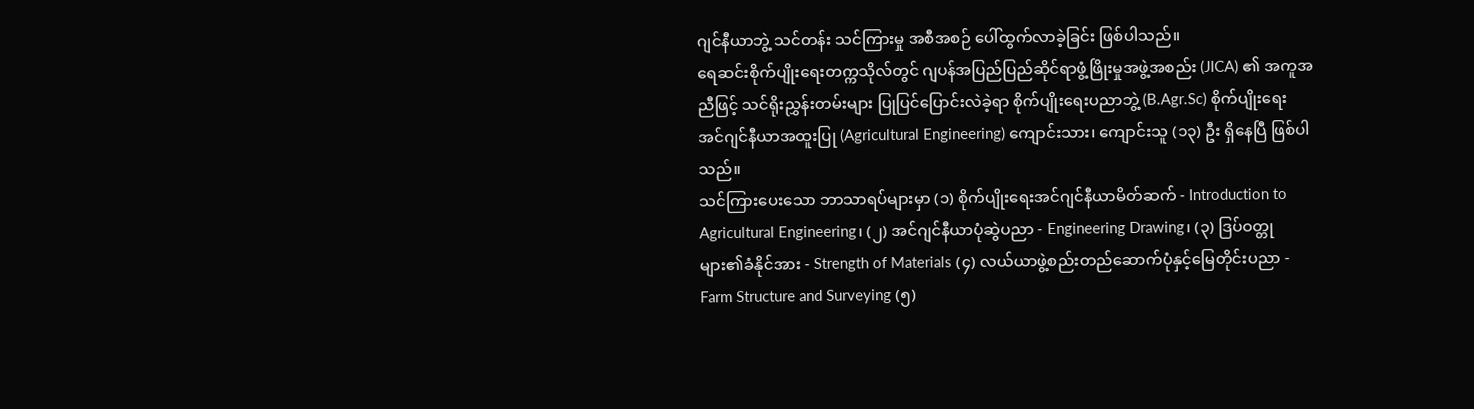ဂျင်နီယာဘွဲ့ သင်တန်း သင်ကြားမှု အစီအစဉ် ပေါ်ထွက်လာခဲ့ခြင်း ဖြစ်ပါသည်။
ရေဆင်းစိုက်ပျိုးရေးတက္ကသိုလ်တွင် ဂျပန်အပြည်ပြည်ဆိုင်ရာဖွံ့ဖြိုးမှုအဖွဲ့အစည်း (JICA) ၏ အကူအညီဖြင့် သင်ရိုးညွှန်းတမ်းများ ပြုပြင်ပြောင်းလဲခဲ့ရာ စိုက်ပျိုးရေးပညာဘွဲ့ (B.Agr.Sc) စိုက်ပျိုးရေး အင်ဂျင်နီယာအထူးပြု (Agricultural Engineering) ကျောင်းသား၊ ကျောင်းသူ (၁၃) ဦး ရှိနေပြီ ဖြစ်ပါသည်။
သင်ကြားပေးသော ဘာသာရပ်များမှာ (၁) စိုက်ပျိုးရေးအင်ဂျင်နီယာမိတ်ဆက် - Introduction to Agricultural Engineering၊ (၂) အင်ဂျင်နီယာပုံဆွဲပညာ - Engineering Drawing၊ (၃) ဒြပ်ဝတ္တုများ၏ခံနိုင်အား - Strength of Materials (၄) လယ်ယာဖွဲ့စည်းတည်ဆောက်ပုံနှင့်မြေတိုင်းပညာ - Farm Structure and Surveying (၅)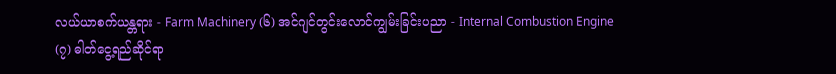လယ်ယာစက်ယန္တရား - Farm Machinery (၆) အင်ဂျင်တွင်းလောင်ကျွမ်းခြင်းပညာ - Internal Combustion Engine (၇) ဓါတ်ငွေ့ရည်ဆိုင်ရာ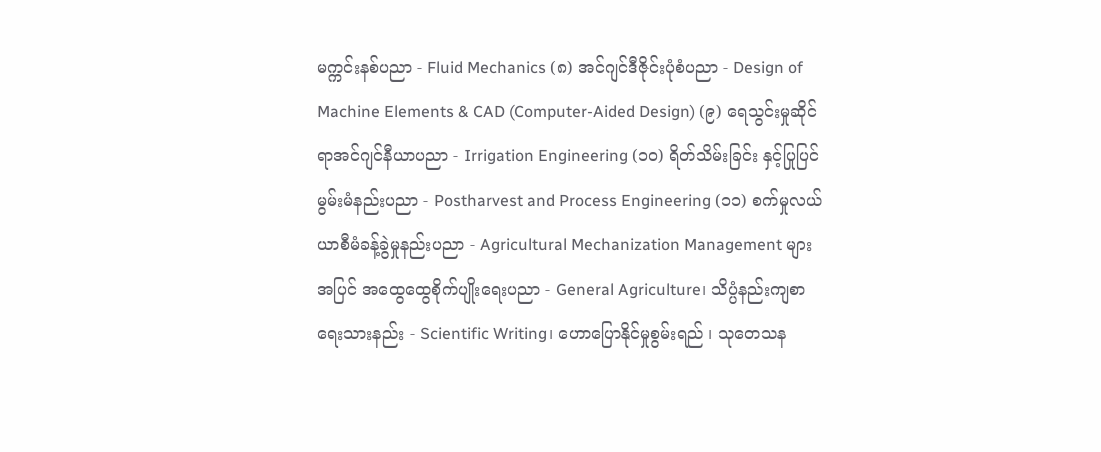မက္ကင်းနစ်ပညာ - Fluid Mechanics (၈) အင်ဂျင်ဒီဇိုင်းပုံစံပညာ - Design of Machine Elements & CAD (Computer-Aided Design) (၉) ရေသွင်းမှုဆိုင်ရာအင်ဂျင်နီယာပညာ - Irrigation Engineering (၁၀) ရိတ်သိမ်းခြင်း နှင့်ပြုပြင်မွမ်းမံနည်းပညာ - Postharvest and Process Engineering (၁၁) စက်မှုလယ်ယာစီမံခန့်ခွဲမှုနည်းပညာ - Agricultural Mechanization Management များအပြင် အထွေထွေစိုက်ပျိုးရေးပညာ - General Agriculture၊ သိပ္ပံနည်းကျစာရေးသားနည်း - Scientific Writing၊ ဟောပြောနိုင်မှုစွမ်းရည် ၊ သုတေသန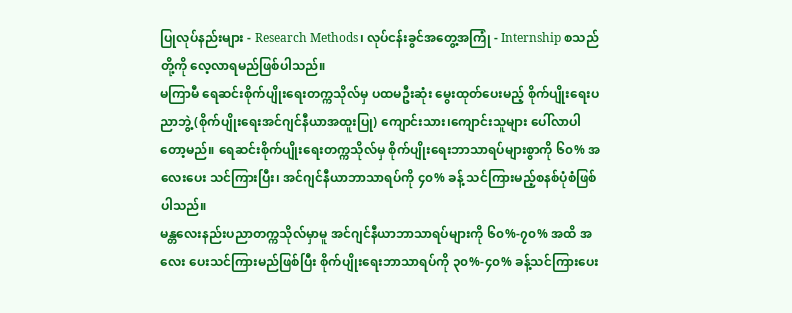ပြုလုပ်နည်းများ - Research Methods၊ လုပ်ငန်းခွင်အတွေ့အကြုံ - Internship စသည်တို့ကို လေ့လာရမည်ဖြစ်ပါသည်။
မကြာမီ ရေဆင်းစိုက်ပျိုးရေးတက္ကသိုလ်မှ ပထမဦးဆုံး မွေးထုတ်ပေးမည့် စိုက်ပျိုးရေးပညာဘွဲ့ (စိုက်ပျိုးရေးအင်ဂျင်နီယာအထူးပြု) ကျောင်းသား၊ကျောင်းသူများ ပေါ်လာပါတော့မည်။ ရေဆင်းစိုက်ပျိုးရေးတက္ကသိုလ်မှ စိုက်ပျိုးရေးဘာသာရပ်များစွာကို ၆၀% အလေးပေး သင်ကြားပြီး၊ အင်ဂျင်နီယာဘာသာရပ်ကို ၄၀% ခန့် သင်ကြားမည့်စနစ်ပုံစံဖြစ်ပါသည်။
မန္တလေးနည်းပညာတက္ကသိုလ်မှာမူ အင်ဂျင်နီယာဘာသာရပ်များကို ၆၀%-၇၀% အထိ အလေး ပေးသင်ကြားမည်ဖြစ်ပြီး စိုက်ပျိုးရေးဘာသာရပ်ကို ၃၀%-၄၀% ခန့်သင်ကြားပေး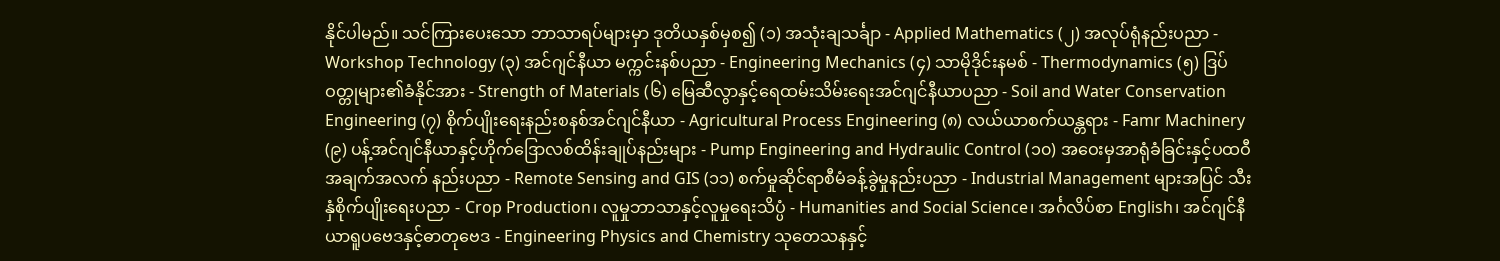နိုင်ပါမည်။ သင်ကြားပေးသော ဘာသာရပ်များမှာ ဒုတိယနှစ်မှစ၍ (၁) အသုံးချသင်္ချာ - Applied Mathematics (၂) အလုပ်ရုံနည်းပညာ - Workshop Technology (၃) အင်ဂျင်နီယာ မက္ကင်းနစ်ပညာ - Engineering Mechanics (၄) သာမိုဒိုင်းနမစ် - Thermodynamics (၅) ဒြပ်ဝတ္တုများ၏ခံနိုင်အား - Strength of Materials (၆) မြေဆီလွာနှင့်ရေထမ်းသိမ်းရေးအင်ဂျင်နီယာပညာ - Soil and Water Conservation Engineering (၇) စိုက်ပျိုးရေးနည်းစနစ်အင်ဂျင်နီယာ - Agricultural Process Engineering (၈) လယ်ယာစက်ယန္တရား - Famr Machinery (၉) ပန့်အင်ဂျင်နီယာနှင့်ဟိုက်ဒြောလစ်ထိန်းချုပ်နည်းများ - Pump Engineering and Hydraulic Control (၁၀) အဝေးမှအာရုံခံခြင်းနှင့်ပထဝီ အချက်အလက် နည်းပညာ - Remote Sensing and GIS (၁၁) စက်မှုဆိုင်ရာစီမံခန့်ခွဲမှုနည်းပညာ - Industrial Management များအပြင် သီးနှံစိုက်ပျိုးရေးပညာ - Crop Production၊ လူမှုဘာသာနှင့်လူမှုရေးသိပ္ပံ - Humanities and Social Science၊ အင်္ဂလိပ်စာ English၊ အင်ဂျင်နီယာရူပဗေဒနှင့်ဓာတုဗေဒ - Engineering Physics and Chemistry သုတေသနနှင့်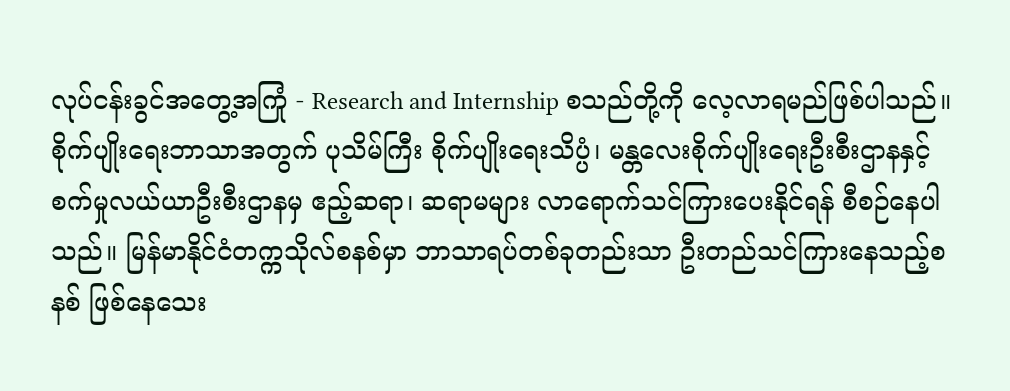လုပ်ငန်းခွင်အတွေ့အကြုံ - Research and Internship စသည်တို့ကို လေ့လာရမည်ဖြစ်ပါသည်။
စိုက်ပျိုးရေးဘာသာအတွက် ပုသိမ်ကြီး စိုက်ပျိုးရေးသိပ္ပံ၊ မန္တလေးစိုက်ပျိုးရေးဦးစီးဌာနနှင့် စက်မှုလယ်ယာဦးစီးဌာနမှ ဧည့်ဆရာ၊ ဆရာမများ လာရောက်သင်ကြားပေးနိုင်ရန် စီစဉ်နေပါသည်။ မြန်မာနိုင်ငံတက္ကသိုလ်စနစ်မှာ ဘာသာရပ်တစ်ခုတည်းသာ ဦးတည်သင်ကြားနေသည့်စနစ် ဖြစ်နေသေး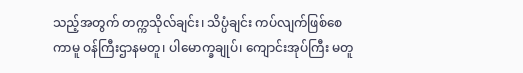သည့်အတွက် တက္ကသိုလ်ချင်း၊ သိပ္ပံချင်း ကပ်လျက်ဖြစ်စေကာမူ ဝန်ကြီးဌာနမတူ၊ ပါမောက္ခချုပ်၊ ကျောင်းအုပ်ကြီး မတူ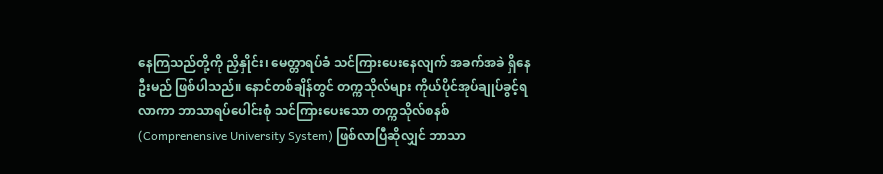နေကြသည်တို့ကို ညှိနှိုင်း၊ မေတ္တာရပ်ခံ သင်ကြားပေးနေလျက် အခက်အခဲ ရှိနေဦးမည် ဖြစ်ပါသည်။ နောင်တစ်ချိန်တွင် တက္ကသိုလ်များ ကိုယ်ပိုင်အုပ်ချုပ်ခွင့်ရလာကာ ဘာသာရပ်ပေါင်းစုံ သင်ကြားပေးသော တက္ကသိုလ်စနစ် (Comprenensive University System) ဖြစ်လာပြီဆိုလျှင် ဘာသာ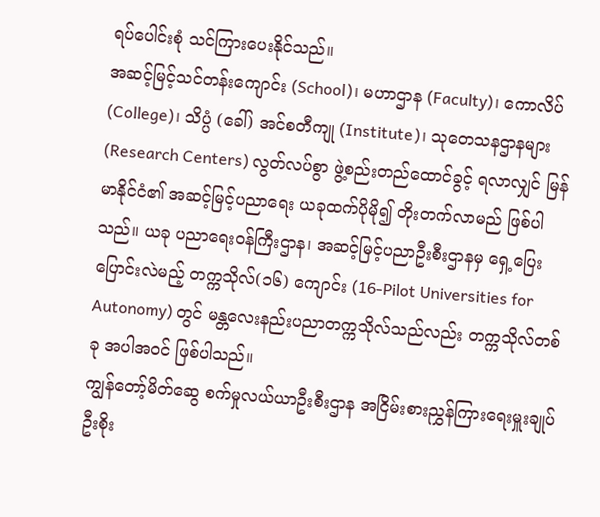ရပ်ပေါင်းစုံ သင်ကြားပေးနိုင်သည်။
အဆင့်မြင့်သင်တန်းကျောင်း (School)၊ မဟာဌာန (Faculty)၊ ကောလိပ် (College)၊ သိပ္ပံ (ခေါ်) အင်စတီကျု (Institute)၊ သုတေသနဌာနများ (Research Centers) လွတ်လပ်စွာ ဖွဲ့စည်းတည်ထောင်ခွင့် ရလာလျှင် မြန်မာနိုင်ငံ၏ အဆင့်မြင့်ပညာရေး ယခုထက်ပိုမို၍ တိုးတက်လာမည် ဖြစ်ပါသည်။ ယခု ပညာရေးဝန်ကြီးဌာန၊ အဆင့်မြင့်ပညာဦးစီးဌာနမှ ရှေ့ပြေး ပြောင်းလဲမည့် တက္ကသိုလ်(၁၆) ကျောင်း (16-Pilot Universities for Autonomy) တွင် မန္တလေးနည်းပညာတက္ကသိုလ်သည်လည်း တက္ကသိုလ်တစ်ခု အပါအဝင် ဖြစ်ပါသည်။
ကျွန်တော့်မိတ်ဆွေ စက်မှုလယ်ယာဦးစီးဌာန အငြိမ်းစားညွှန်ကြားရေးမှူးချုပ် ဦးစိုး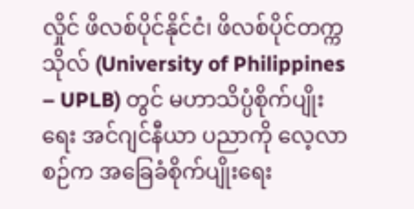လှိုင် ဖိလစ်ပိုင်နိုင်ငံ၊ ဖိလစ်ပိုင်တက္ကသိုလ် (University of Philippines – UPLB) တွင် မဟာသိပ္ပံစိုက်ပျိုးရေး အင်ဂျင်နီယာ ပညာကို လေ့လာစဉ်က အခြေခံစိုက်ပျိုးရေး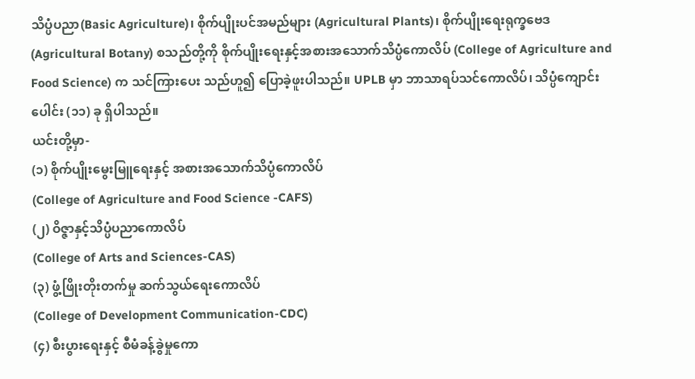သိပ္ပံပညာ(Basic Agriculture)၊ စိုက်ပျိုးပင်အမည်များ (Agricultural Plants)၊ စိုက်ပျိုးရေးရုက္ခဗေဒ (Agricultural Botany) စသည်တို့ကို စိုက်ပျိုးရေးနှင့်အစားအသောက်သိပ္ပံကောလိပ် (College of Agriculture and Food Science) က သင်ကြားပေး သည်ဟူ၍ ပြောခဲ့ဖူးပါသည်။ UPLB မှာ ဘာသာရပ်သင်ကောလိပ်၊ သိပ္ပံကျောင်းပေါင်း (၁၁) ခု ရှိပါသည်။
ယင်းတို့မှာ-
(၁) စိုက်ပျိုးမွေးမြူရေးနှင့် အစားအသောက်သိပ္ပံကောလိပ်
(College of Agriculture and Food Science -CAFS)
(၂) ဝိဇ္ဇာနှင့်သိပ္ပံပညာကောလိပ်
(College of Arts and Sciences-CAS)
(၃) ဖွံ့ဖြိုးတိုးတက်မှု ဆက်သွယ်ရေးကောလိပ်
(College of Development Communication-CDC)
(၄) စီးပွားရေးနှင့် စီမံခန့်ခွဲမှုကော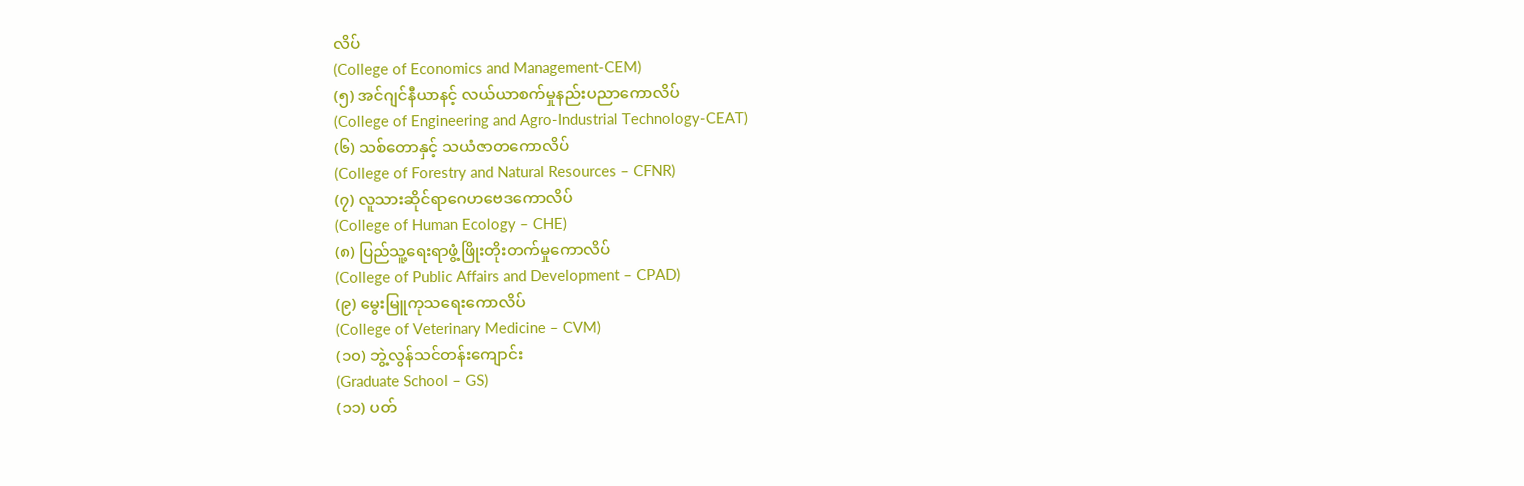လိပ်
(College of Economics and Management-CEM)
(၅) အင်ဂျင်နီယာနင့် လယ်ယာစက်မှုနည်းပညာကောလိပ်
(College of Engineering and Agro-Industrial Technology-CEAT)
(၆) သစ်တောနှင့် သယံဇာတကောလိပ်
(College of Forestry and Natural Resources – CFNR)
(၇) လူသားဆိုင်ရာဂေဟဗေဒကောလိပ်
(College of Human Ecology – CHE)
(၈) ပြည်သူ့ရေးရာဖွံ့ဖြိုးတိုးတက်မှုကောလိပ်
(College of Public Affairs and Development – CPAD)
(၉) မွေးမြူကုသရေးကောလိပ်
(College of Veterinary Medicine – CVM)
(၁၀) ဘွဲ့လွန်သင်တန်းကျောင်း
(Graduate School – GS)
(၁၁) ပတ်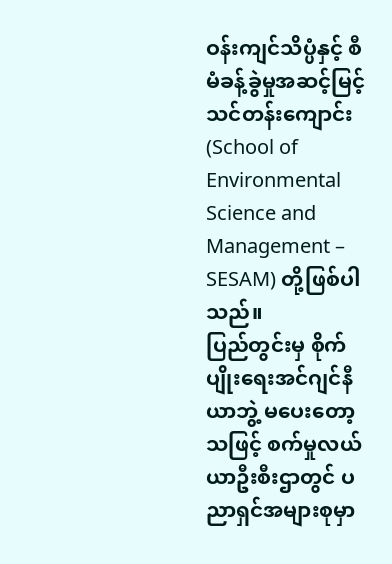ဝန်းကျင်သိပ္ပံနှင့် စီမံခန့်ခွဲမှုအဆင့်မြင့်သင်တန်းကျောင်း
(School of Environmental Science and Management – SESAM) တို့ဖြစ်ပါသည်။
ပြည်တွင်းမှ စိုက်ပျိုးရေးအင်ဂျင်နီယာဘွဲ့ မပေးတော့သဖြင့် စက်မှုလယ်ယာဦးစီးဌာတွင် ပညာရှင်အများစုမှာ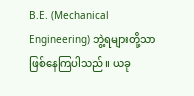B.E. (Mechanical Engineering) ဘွဲ့ရများတို့သာ ဖြစ်နေကြပါသည်။ ယခု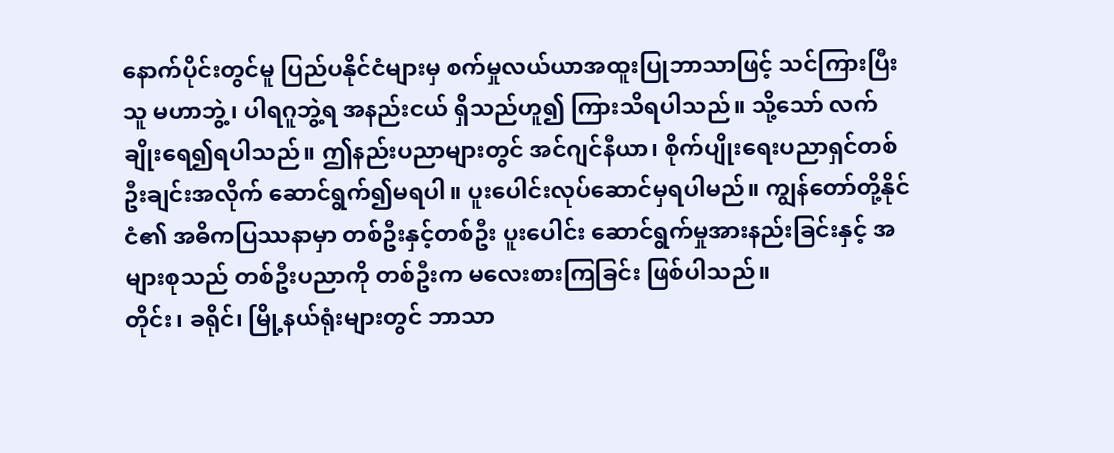နောက်ပိုင်းတွင်မူ ပြည်ပနိုင်ငံများမှ စက်မှုလယ်ယာအထူးပြုဘာသာဖြင့် သင်ကြားပြီးသူ မဟာဘွဲ့၊ ပါရဂူဘွဲ့ရ အနည်းငယ် ရှိသည်ဟူ၍ ကြားသိရပါသည်။ သို့သော် လက်ချိုးရေ၍ရပါသည်။ ဤနည်းပညာများတွင် အင်ဂျင်နီယာ၊ စိုက်ပျိုးရေးပညာရှင်တစ်ဦးချင်းအလိုက် ဆောင်ရွက်၍မရပါ။ ပူးပေါင်းလုပ်ဆောင်မှရပါမည်။ ကျွန်တော်တို့နိုင်ငံ၏ အဓိကပြဿနာမှာ တစ်ဦးနှင့်တစ်ဦး ပူးပေါင်း ဆောင်ရွက်မှုအားနည်းခြင်းနှင့် အများစုသည် တစ်ဦးပညာကို တစ်ဦးက မလေးစားကြခြင်း ဖြစ်ပါသည်။
တိုင်း၊ ခရိုင်၊ မြို့နယ်ရုံးများတွင် ဘာသာ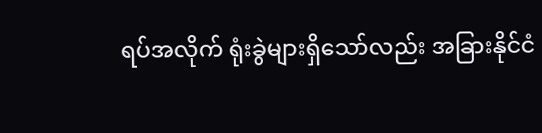ရပ်အလိုက် ရုံးခွဲများရှိသော်လည်း အခြားနိုင်ငံ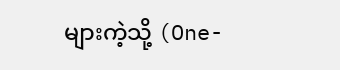များကဲ့သို့ (One-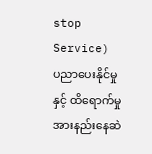stop Service) ပညာပေးနိုင်မှုနှင့် ထိရောက်မှု အားနည်းနေဆဲ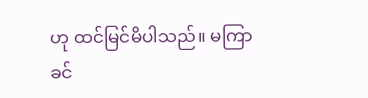ဟု ထင်မြင်မိပါသည်။ မကြာခင်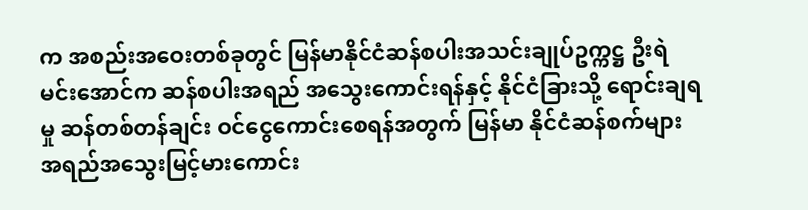က အစည်းအဝေးတစ်ခုတွင် မြန်မာနိုင်ငံဆန်စပါးအသင်းချုပ်ဥက္ကဋ္ဌ ဦးရဲမင်းအောင်က ဆန်စပါးအရည် အသွေးကောင်းရန်နှင့် နိုင်ငံခြားသို့ ရောင်းချရမှု ဆန်တစ်တန်ချင်း ဝင်ငွေကောင်းစေရန်အတွက် မြန်မာ နိုင်ငံဆန်စက်များ အရည်အသွေးမြင့်မားကောင်း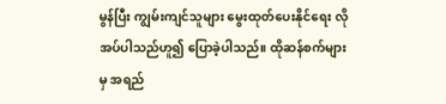မွန်ပြီး ကျွမ်းကျင်သူများ မွေးထုတ်ပေးနိုင်ရေး လိုအပ်ပါသည်ဟူ၍ ပြောခဲ့ပါသည်။ ထိုဆန်စက်များမှ အရည်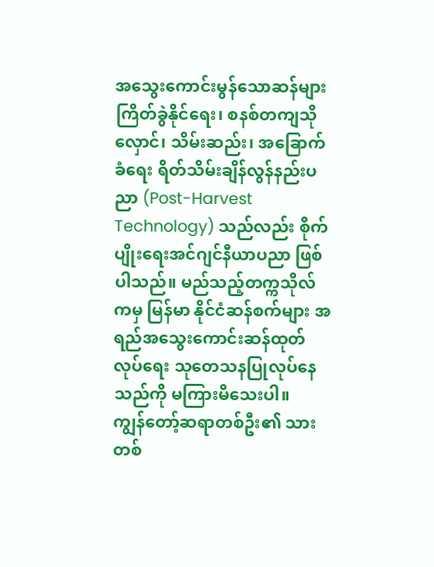အသွေးကောင်းမွန်သောဆန်များ ကြိတ်ခွဲနိုင်ရေး၊ စနစ်တကျသိုလှောင်၊ သိမ်းဆည်း၊ အခြောက်ခံရေး ရိတ်သိမ်းချိန်လွန်နည်းပညာ (Post-Harvest Technology) သည်လည်း စိုက်ပျိုးရေးအင်ဂျင်နီယာပညာ ဖြစ်ပါသည်။ မည်သည့်တက္ကသိုလ်ကမှ မြန်မာ နိုင်ငံဆန်စက်များ အရည်အသွေးကောင်းဆန်ထုတ်လုပ်ရေး သုတေသနပြုလုပ်နေသည်ကို မကြားမိသေးပါ။
ကျွန်တော့်ဆရာတစ်ဦး၏ သားတစ်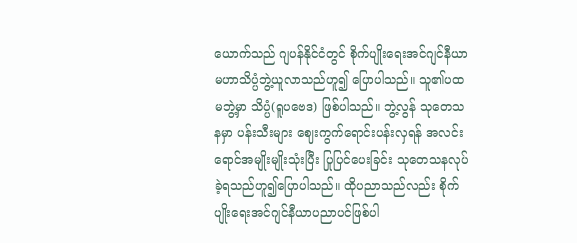ယောက်သည် ဂျပန်နိုင်ငံတွင် စိုက်ပျိုးရေးအင်ဂျင်နီယာ မဟာသိပ္ပံဘွဲ့ယူလာသည်ဟူ၍ ပြောပါသည်။ သူ၏ပထမဘွဲ့မှာ သိပ္ပံ(ရူပဗေဒ) ဖြစ်ပါသည်။ ဘွဲ့လွန် သုတေသနမှာ ပန်းသီးများ ဈေးကွက်ရောင်းပန်းလှရန် အလင်းရောင်အမျိုးမျိုးသုံးပြီး ပြုပြင်ပေးခြင်း သုတေသနလုပ်ခဲ့ရသည်ဟူ၍ပြောပါသည်။ ထိုပညာသည်လည်း စိုက်ပျိုးရေးအင်ဂျင်နီယာပညာပင်ဖြစ်ပါ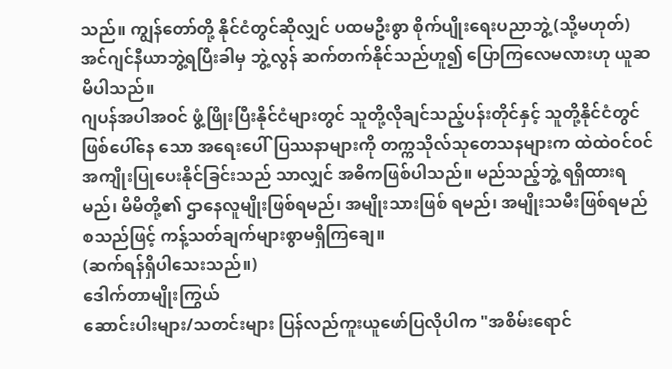သည်။ ကျွန်တော်တို့ နိုင်ငံတွင်ဆိုလျှင် ပထမဦးစွာ စိုက်ပျိုးရေးပညာဘွဲ့ (သို့မဟုတ်) အင်ဂျင်နီယာဘွဲ့ရပြီးခါမှ ဘွဲ့လွန် ဆက်တက်နိုင်သည်ဟူ၍ ပြောကြလေမလားဟု ယူဆမိပါသည်။
ဂျပန်အပါအဝင် ဖွံ့ဖြိုးပြီးနိုင်ငံများတွင် သူတို့လိုချင်သည့်ပန်းတိုင်နှင့် သူတို့နိုင်ငံတွင် ဖြစ်ပေါ်နေ သော အရေးပေါ်ပြဿနာများကို တက္ကသိုလ်သုတေသနများက ထဲထဲဝင်ဝင် အကျိုးပြုပေးနိုင်ခြင်းသည် သာလျှင် အဓိကဖြစ်ပါသည်။ မည်သည့်ဘွဲ့ ရရှိထားရမည်၊ မိမိတို့၏ ဌာနေလူမျိုးဖြစ်ရမည်၊ အမျိုးသားဖြစ် ရမည်၊ အမျိုးသမီးဖြစ်ရမည် စသည်ဖြင့် ကန့်သတ်ချက်များစွာမရှိကြချေ။
(ဆက်ရန်ရှိပါသေးသည်။)
ဒေါက်တာမျိုးကြွယ်
ဆောင်းပါးများ/သတင်းများ ပြန်လည်ကူးယူဖော်ပြလိုပါက "အစိမ်းရောင်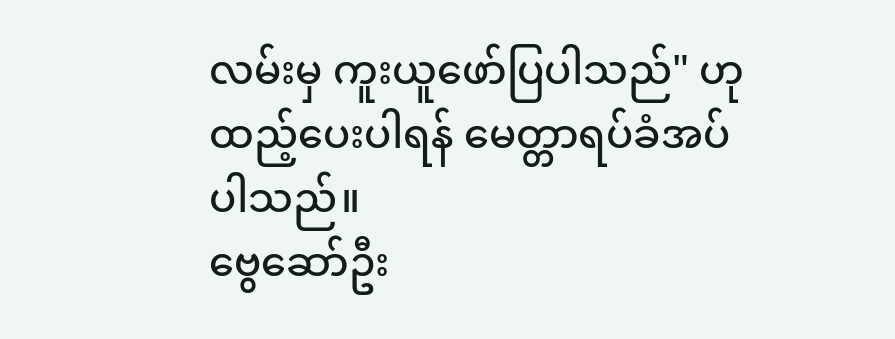လမ်းမှ ကူးယူဖော်ပြပါသည်" ဟုထည့်ပေးပါရန် မေတ္တာရပ်ခံအပ်ပါသည်။
ဗွေဆော်ဦး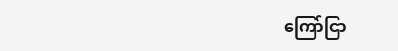ကြော်ငြာ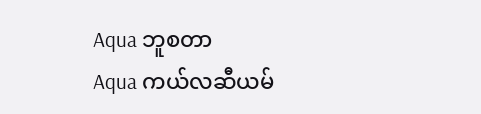Aqua ဘူစတာ
Aqua ကယ်လဆီယမ်